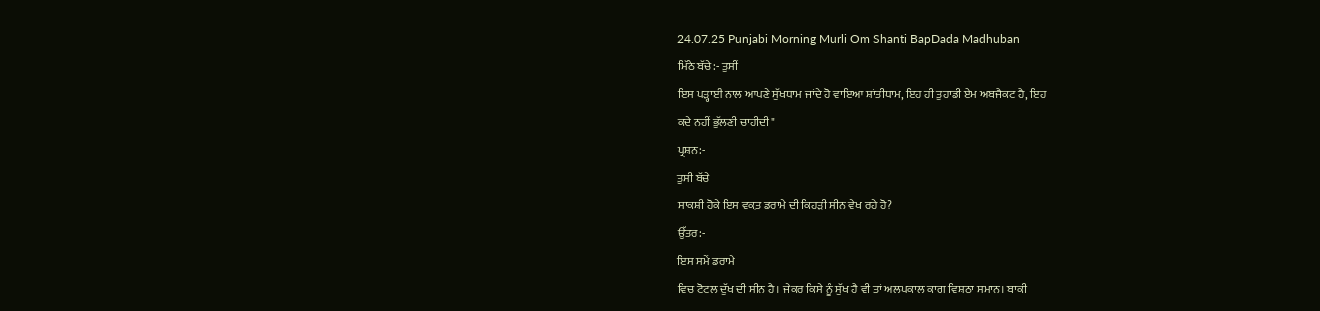24.07.25 Punjabi Morning Murli Om Shanti BapDada Madhuban
ਮਿੱਠੇ ਬੱਚੇ:- ਤੁਸੀਂ
ਇਸ ਪੜ੍ਹਾਈ ਨਾਲ ਆਪਣੇ ਸੁੱਖਧਾਮ ਜਾਂਦੇ ਹੋ ਵਾਇਆ ਸ਼ਾਂਤੀਧਾਮ, ਇਹ ਹੀ ਤੁਹਾਡੀ ਏਮ ਅਬਜੈਕਟ ਹੈ, ਇਹ
ਕਦੇ ਨਹੀਂ ਭੁੱਲਣੀ ਚਾਹੀਦੀ"
ਪ੍ਰਸ਼ਨ:-
ਤੁਸੀ ਬੱਚੇ
ਸਾਕਸ਼ੀ ਹੋਕੇ ਇਸ ਵਕ਼ਤ ਡਰਾਮੇ ਦੀ ਕਿਹੜੀ ਸੀਨ ਵੇਖ ਰਹੇ ਹੋ?
ਉੱਤਰ:-
ਇਸ ਸਮੇਂ ਡਰਾਮੇ
ਵਿਚ ਟੋਟਲ ਦੁੱਖ ਦੀ ਸੀਨ ਹੈ। ਜੇਕਰ ਕਿਸੇ ਨੂੰ ਸੁੱਖ ਹੈ ਵੀ ਤਾਂ ਅਲਪਕਾਲ ਕਾਗ ਵਿਸ਼ਠਾ ਸਮਾਨ। ਬਾਕੀ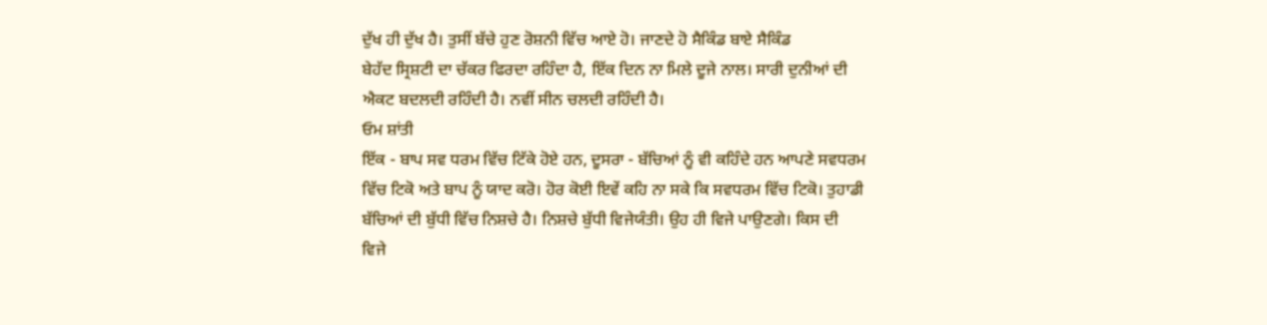ਦੁੱਖ ਹੀ ਦੁੱਖ ਹੈ। ਤੁਸੀਂ ਬੱਚੇ ਹੁਣ ਰੋਸ਼ਨੀ ਵਿੱਚ ਆਏ ਹੋ। ਜਾਣਦੇ ਹੋ ਸੈਕਿੰਡ ਬਾਏ ਸੈਕਿੰਡ
ਬੇਹੱਦ ਸ੍ਰਿਸ਼ਟੀ ਦਾ ਚੱਕਰ ਫਿਰਦਾ ਰਹਿੰਦਾ ਹੈ, ਇੱਕ ਦਿਨ ਨਾ ਮਿਲੇ ਦੂਜੇ ਨਾਲ। ਸਾਰੀ ਦੁਨੀਆਂ ਦੀ
ਐਕਟ ਬਦਲਦੀ ਰਹਿੰਦੀ ਹੈ। ਨਵੀਂ ਸੀਨ ਚਲਦੀ ਰਹਿੰਦੀ ਹੈ।
ਓਮ ਸ਼ਾਂਤੀ
ਇੱਕ - ਬਾਪ ਸਵ ਧਰਮ ਵਿੱਚ ਟਿੱਕੇ ਹੋਏ ਹਨ, ਦੂਸਰਾ - ਬੱਚਿਆਂ ਨੂੰ ਵੀ ਕਹਿੰਦੇ ਹਨ ਆਪਣੇ ਸਵਧਰਮ
ਵਿੱਚ ਟਿਕੋ ਅਤੇ ਬਾਪ ਨੂੰ ਯਾਦ ਕਰੋ। ਹੋਰ ਕੋਈ ਇਵੇਂ ਕਹਿ ਨਾ ਸਕੇ ਕਿ ਸਵਧਰਮ ਵਿੱਚ ਟਿਕੋ। ਤੁਹਾਡੀ
ਬੱਚਿਆਂ ਦੀ ਬੁੱਧੀ ਵਿੱਚ ਨਿਸ਼ਚੇ ਹੈ। ਨਿਸ਼ਚੇ ਬੁੱਧੀ ਵਿਜੇਯੰਤੀ। ਉਹ ਹੀ ਵਿਜੇ ਪਾਉਣਗੇ। ਕਿਸ ਦੀ
ਵਿਜੇ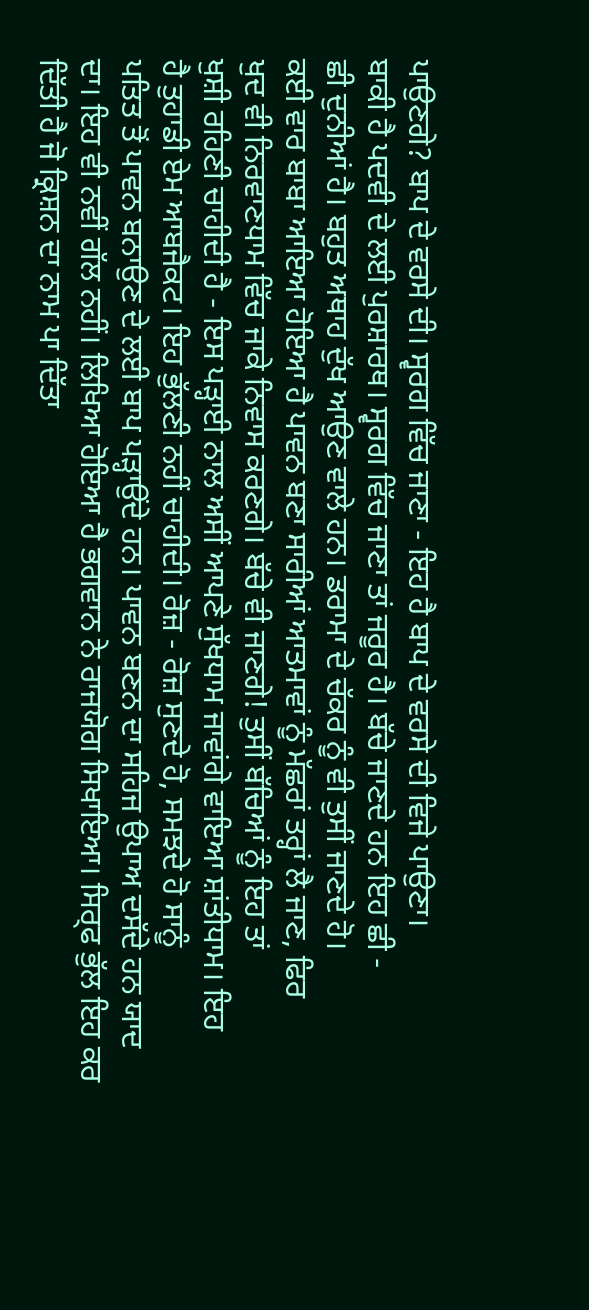ਪਾਉਣਗੇ? ਬਾਪ ਦੇ ਵਰਸੇ ਦੀ। ਸ੍ਵਰਗ ਵਿੱਚ ਜਾਣਾ - ਇਹ ਹੈ ਬਾਪ ਦੇ ਵਰਸੇ ਦੀ ਵਿਜੇ ਪਾਉਣਾ।
ਬਾਕੀ ਹੈ ਪਦਵੀ ਦੇ ਲਈ ਪੁਰਸ਼ਾਰਥ। ਸ੍ਵਰਗ ਵਿੱਚ ਜਾਣਾ ਤਾਂ ਜਰੂਰ ਹੈ। ਬੱਚੇ ਜਾਣਦੇ ਹਨ ਇਹ ਛੀ -
ਛੀ ਦੁਨੀਆਂ ਹੈ। ਬਹੁਤ ਅਥਾਹ ਦੁੱਖ ਆਉਣ ਵਾਲੇ ਹਨ। ਡਰਾਮਾ ਦੇ ਚੱਕਰ ਨੂੰ ਵੀ ਤੁਸੀਂ ਜਾਣਦੇ ਹੋ।
ਕਈ ਵਾਰ ਬਾਬਾ ਆਇਆ ਹੋਇਆ ਹੈ ਪਾਵਨ ਬਣਾ ਸਾਰੀਆਂ ਆਤਮਾਵਾਂ ਨੂੰ ਮੱਛਰਾਂ ਤਰ੍ਹਾਂ ਲੈ ਜਾਣ, ਫਿਰ
ਖੁਦ ਵੀ ਨਿਰਵਾਣਧਾਮ ਵਿੱਚ ਜਾਕੇ ਨਿਵਾਸ ਕਰਣਗੇ। ਬੱਚੇ ਵੀ ਜਾਣਗੇ! ਤੁਸੀਂ ਬੱਚਿਆਂ ਨੂੰ ਇਹ ਤਾਂ
ਖੁਸ਼ੀ ਰਹਿਣੀ ਚਾਹੀਦੀ ਹੈ - ਇਸ ਪੜ੍ਹਾਈ ਨਾਲ ਅਸੀਂ ਆਪਣੇ ਸੁੱਖਧਾਮ ਜਾਵਾਂਗੇ ਵਾਇਆ ਸ਼ਾਂਤੀਧਾਮ। ਇਹ
ਹੈ ਤੁਹਾਡੀ ਏਮ ਆਬਜੈਕਟ। ਇਹ ਭੁੱਲਣੀ ਨਹੀਂ ਚਾਹੀਦੀ। ਰੋਜ਼ - ਰੋਜ਼ ਸੁਣਦੇ ਹੋ, ਸਮਝਦੇ ਹੋ ਸਾਨੂੰ
ਪਤਿਤ ਤੋਂ ਪਾਵਨ ਬਨਾਉਣ ਦੇ ਲਈ ਬਾਪ ਪੜ੍ਹਾਉਂਦੇ ਹਨ। ਪਾਵਨ ਬਣਨ ਦਾ ਸਹਿਜ ਉਪਾਅ ਦਸੱਦੇ ਹਨ ਯਾਦ
ਦਾ। ਇਹ ਵੀ ਨਵੀਂ ਗੱਲ ਨਹੀਂ। ਲਿਖਿਆ ਹੋਇਆ ਹੈ ਭਗਵਾਨ ਨੇ ਰਾਜਯੋਗ ਸਿਖਾਇਆ। ਸਿਰ੍ਫ ਭੁੱਲ ਇਹ ਕਰ
ਦਿੱਤੀ ਹੈ ਜੋ ਕ੍ਰਿਸ਼ਨ ਦਾ ਨਾਮ ਪਾ ਦਿੱਤਾ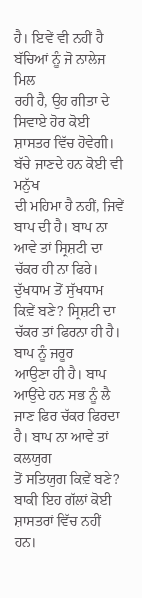ਹੈ। ਇਵੇਂ ਵੀ ਨਹੀਂ ਹੈ ਬੱਚਿਆਂ ਨੂੰ ਜੋ ਨਾਲੇਜ ਮਿਲ
ਰਹੀ ਹੈ, ਉਹ ਗੀਤਾ ਦੇ ਸਿਵਾਏ ਹੋਰ ਕੋਈ ਸ਼ਾਸਤਰ ਵਿੱਚ ਹੋਵੇਗੀ। ਬੱਚੇ ਜਾਣਦੇ ਹਨ ਕੋਈ ਵੀ ਮਨੁੱਖ
ਦੀ ਮਹਿਮਾ ਹੈ ਨਹੀਂ, ਜਿਵੇਂ ਬਾਪ ਦੀ ਹੈ। ਬਾਪ ਨਾ ਆਵੇ ਤਾਂ ਸ੍ਰਿਸ਼ਟੀ ਦਾ ਚੱਕਰ ਹੀ ਨਾ ਫਿਰੇ।
ਦੁੱਖਧਾਮ ਤੋਂ ਸੁੱਖਧਾਮ ਕਿਵ਼ੇਂ ਬਣੇ? ਸ੍ਰਿਸ਼ਟੀ ਦਾ ਚੱਕਰ ਤਾਂ ਫਿਰਨਾ ਹੀ ਹੈ। ਬਾਪ ਨੂੰ ਜਰੂਰ
ਆਉਣਾ ਹੀ ਹੈ। ਬਾਪ ਆਉਂਦੇ ਹਨ ਸਭ ਨੂੰ ਲੈ ਜਾਣ ਫਿਰ ਚੱਕਰ ਫਿਰਦਾ ਹੈ। ਬਾਪ ਨਾ ਆਵੇ ਤਾਂ ਕਲਯੁਗ
ਤੋਂ ਸਤਿਯੁਗ ਕਿਵ਼ੇਂ ਬਣੇ? ਬਾਕੀ ਇਹ ਗੱਲਾਂ ਕੋਈ ਸ਼ਾਸਤਰਾਂ ਵਿੱਚ ਨਹੀਂ ਹਨ।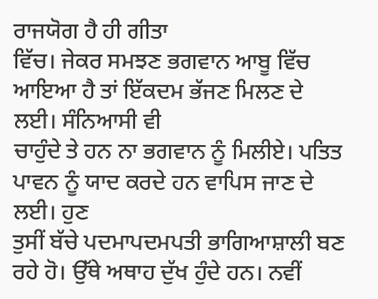ਰਾਜਯੋਗ ਹੈ ਹੀ ਗੀਤਾ
ਵਿੱਚ। ਜੇਕਰ ਸਮਝਣ ਭਗਵਾਨ ਆਬੂ ਵਿੱਚ ਆਇਆ ਹੈ ਤਾਂ ਇੱਕਦਮ ਭੱਜਣ ਮਿਲਣ ਦੇ ਲਈ। ਸੰਨਿਆਸੀ ਵੀ
ਚਾਹੁੰਦੇ ਤੇ ਹਨ ਨਾ ਭਗਵਾਨ ਨੂੰ ਮਿਲੀਏ। ਪਤਿਤ ਪਾਵਨ ਨੂੰ ਯਾਦ ਕਰਦੇ ਹਨ ਵਾਪਿਸ ਜਾਣ ਦੇ ਲਈ। ਹੁਣ
ਤੁਸੀਂ ਬੱਚੇ ਪਦਮਾਪਦਮਪਤੀ ਭਾਗਿਆਸ਼ਾਲੀ ਬਣ ਰਹੇ ਹੋ। ਉੱਥੇ ਅਥਾਹ ਦੁੱਖ ਹੁੰਦੇ ਹਨ। ਨਵੀਂ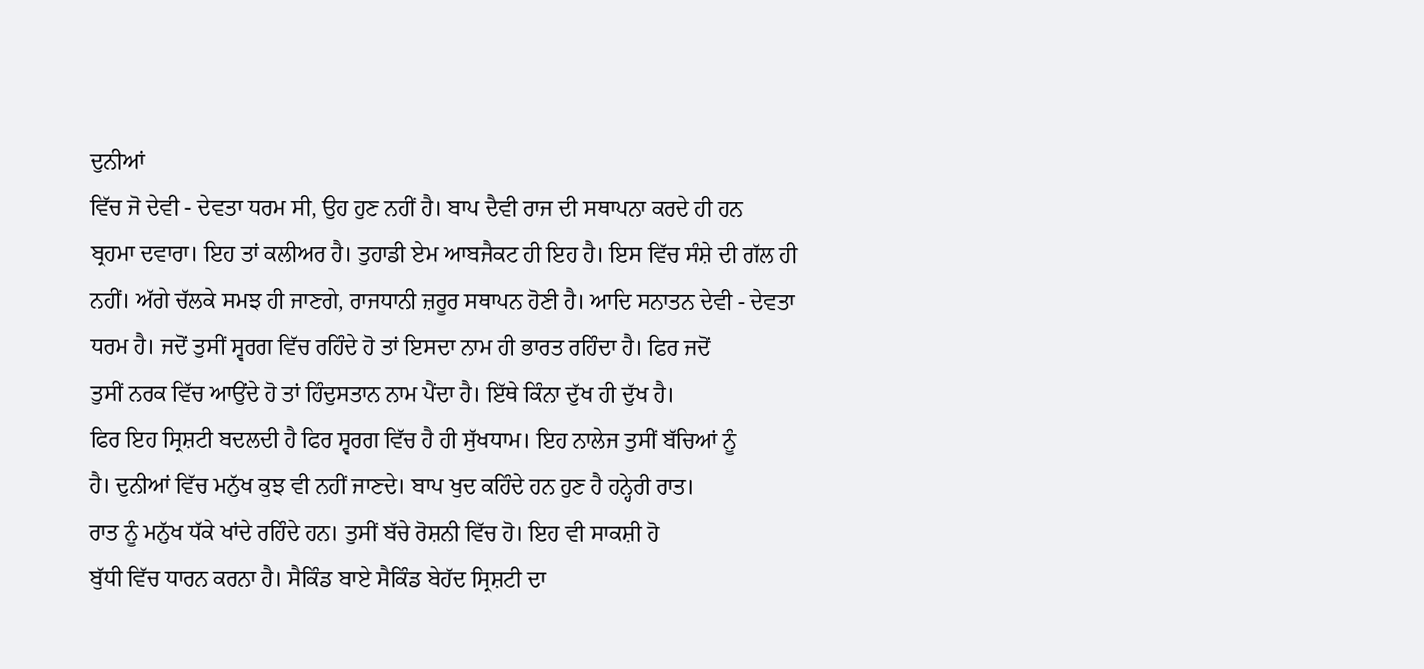ਦੁਨੀਆਂ
ਵਿੱਚ ਜੋ ਦੇਵੀ - ਦੇਵਤਾ ਧਰਮ ਸੀ, ਉਹ ਹੁਣ ਨਹੀਂ ਹੈ। ਬਾਪ ਦੈਵੀ ਰਾਜ ਦੀ ਸਥਾਪਨਾ ਕਰਦੇ ਹੀ ਹਨ
ਬ੍ਰਹਮਾ ਦਵਾਰਾ। ਇਹ ਤਾਂ ਕਲੀਅਰ ਹੈ। ਤੁਹਾਡੀ ਏਮ ਆਬਜੈਕਟ ਹੀ ਇਹ ਹੈ। ਇਸ ਵਿੱਚ ਸੰਸ਼ੇ ਦੀ ਗੱਲ ਹੀ
ਨਹੀਂ। ਅੱਗੇ ਚੱਲਕੇ ਸਮਝ ਹੀ ਜਾਣਗੇ, ਰਾਜਧਾਨੀ ਜ਼ਰੂਰ ਸਥਾਪਨ ਹੋਣੀ ਹੈ। ਆਦਿ ਸਨਾਤਨ ਦੇਵੀ - ਦੇਵਤਾ
ਧਰਮ ਹੈ। ਜਦੋਂ ਤੁਸੀਂ ਸ੍ਵਰਗ ਵਿੱਚ ਰਹਿੰਦੇ ਹੋ ਤਾਂ ਇਸਦਾ ਨਾਮ ਹੀ ਭਾਰਤ ਰਹਿੰਦਾ ਹੈ। ਫਿਰ ਜਦੋਂ
ਤੁਸੀਂ ਨਰਕ ਵਿੱਚ ਆਉਂਦੇ ਹੋ ਤਾਂ ਹਿੰਦੁਸਤਾਨ ਨਾਮ ਪੈਂਦਾ ਹੈ। ਇੱਥੇ ਕਿੰਨਾ ਦੁੱਖ ਹੀ ਦੁੱਖ ਹੈ।
ਫਿਰ ਇਹ ਸ੍ਰਿਸ਼ਟੀ ਬਦਲਦੀ ਹੈ ਫਿਰ ਸ੍ਵਰਗ ਵਿੱਚ ਹੈ ਹੀ ਸੁੱਖਧਾਮ। ਇਹ ਨਾਲੇਜ ਤੁਸੀਂ ਬੱਚਿਆਂ ਨੂੰ
ਹੈ। ਦੁਨੀਆਂ ਵਿੱਚ ਮਨੁੱਖ ਕੁਝ ਵੀ ਨਹੀਂ ਜਾਣਦੇ। ਬਾਪ ਖੁਦ ਕਹਿੰਦੇ ਹਨ ਹੁਣ ਹੈ ਹਨ੍ਹੇਰੀ ਰਾਤ।
ਰਾਤ ਨੂੰ ਮਨੁੱਖ ਧੱਕੇ ਖਾਂਦੇ ਰਹਿੰਦੇ ਹਨ। ਤੁਸੀਂ ਬੱਚੇ ਰੋਸ਼ਨੀ ਵਿੱਚ ਹੋ। ਇਹ ਵੀ ਸਾਕਸ਼ੀ ਹੋ
ਬੁੱਧੀ ਵਿੱਚ ਧਾਰਨ ਕਰਨਾ ਹੈ। ਸੈਕਿੰਡ ਬਾਏ ਸੈਕਿੰਡ ਬੇਹੱਦ ਸ੍ਰਿਸ਼ਟੀ ਦਾ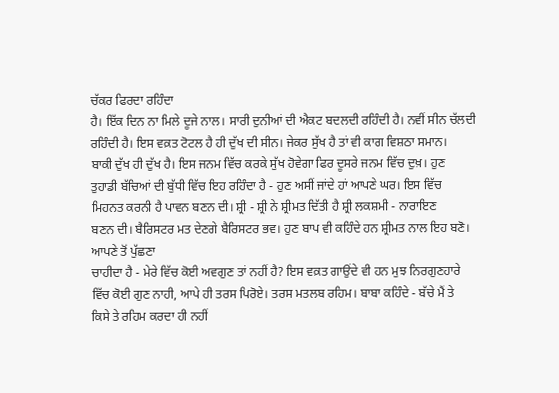ਚੱਕਰ ਫਿਰਦਾ ਰਹਿੰਦਾ
ਹੈ। ਇੱਕ ਦਿਨ ਨਾ ਮਿਲੇ ਦੂਜੇ ਨਾਲ। ਸਾਰੀ ਦੁਨੀਆਂ ਦੀ ਐਕਟ ਬਦਲਦੀ ਰਹਿੰਦੀ ਹੈ। ਨਵੀਂ ਸੀਨ ਚੱਲਦੀ
ਰਹਿੰਦੀ ਹੈ। ਇਸ ਵਕ਼ਤ ਟੋਟਲ ਹੈ ਹੀ ਦੁੱਖ ਦੀ ਸੀਨ। ਜੇਕਰ ਸੁੱਖ ਹੈ ਤਾਂ ਵੀ ਕਾਗ ਵਿਸ਼ਠਾ ਸਮਾਨ।
ਬਾਕੀ ਦੁੱਖ ਹੀ ਦੁੱਖ ਹੈ। ਇਸ ਜਨਮ ਵਿੱਚ ਕਰਕੇ ਸੁੱਖ ਹੋਵੇਗਾ ਫਿਰ ਦੂਸਰੇ ਜਨਮ ਵਿੱਚ ਦੁਖ਼। ਹੁਣ
ਤੁਹਾਡੀ ਬੱਚਿਆਂ ਦੀ ਬੁੱਧੀ ਵਿੱਚ ਇਹ ਰਹਿੰਦਾ ਹੈ - ਹੁਣ ਅਸੀਂ ਜਾਂਦੇ ਹਾਂ ਆਪਣੇ ਘਰ। ਇਸ ਵਿੱਚ
ਮਿਹਨਤ ਕਰਨੀ ਹੈ ਪਾਵਨ ਬਣਨ ਦੀ। ਸ਼੍ਰੀ - ਸ਼੍ਰੀ ਨੇ ਸ਼੍ਰੀਮਤ ਦਿੱਤੀ ਹੈ ਸ਼੍ਰੀ ਲਕਸ਼ਮੀ - ਨਾਰਾਇਣ
ਬਣਨ ਦੀ। ਬੈਰਿਸਟਰ ਮਤ ਦੇਣਗੇ ਬੈਰਿਸਟਰ ਭਵ। ਹੁਣ ਬਾਪ ਵੀ ਕਹਿੰਦੇ ਹਨ ਸ਼੍ਰੀਮਤ ਨਾਲ ਇਹ ਬਣੋ।
ਆਪਣੇ ਤੋਂ ਪੁੱਛਣਾ
ਚਾਹੀਦਾ ਹੈ - ਮੇਰੇ ਵਿੱਚ ਕੋਈ ਅਵਗੁਣ ਤਾਂ ਨਹੀਂ ਹੈ? ਇਸ ਵਕ਼ਤ ਗਾਉਂਦੇ ਵੀ ਹਨ ਮੁਝ ਨਿਰਗੁਣਹਾਰੇ
ਵਿੱਚ ਕੋਈ ਗੁਣ ਨਾਹੀ, ਆਪੇ ਹੀ ਤਰਸ ਪਿਰੋਏ। ਤਰਸ ਮਤਲਬ ਰਹਿਮ। ਬਾਬਾ ਕਹਿੰਦੇ - ਬੱਚੇ ਮੈਂ ਤੇ
ਕਿਸੇ ਤੇ ਰਹਿਮ ਕਰਦਾ ਹੀ ਨਹੀਂ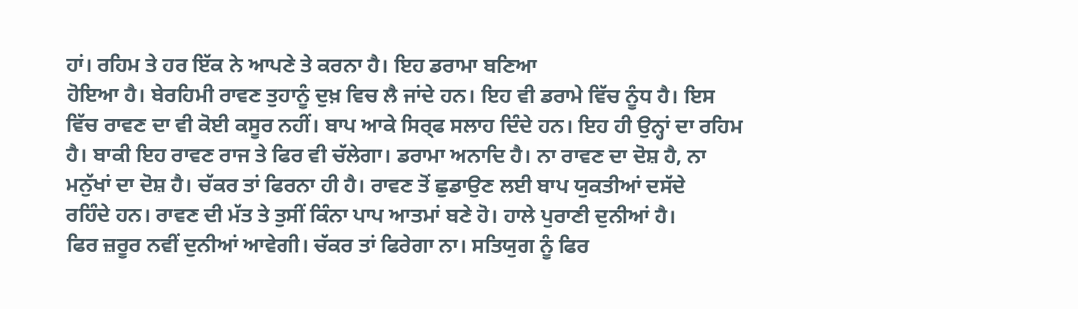ਹਾਂ। ਰਹਿਮ ਤੇ ਹਰ ਇੱਕ ਨੇ ਆਪਣੇ ਤੇ ਕਰਨਾ ਹੈ। ਇਹ ਡਰਾਮਾ ਬਣਿਆ
ਹੋਇਆ ਹੈ। ਬੇਰਹਿਮੀ ਰਾਵਣ ਤੁਹਾਨੂੰ ਦੁਖ਼ ਵਿਚ ਲੈ ਜਾਂਦੇ ਹਨ। ਇਹ ਵੀ ਡਰਾਮੇ ਵਿੱਚ ਨੂੰਧ ਹੈ। ਇਸ
ਵਿੱਚ ਰਾਵਣ ਦਾ ਵੀ ਕੋਈ ਕਸੂਰ ਨਹੀਂ। ਬਾਪ ਆਕੇ ਸਿਰ੍ਫ ਸਲਾਹ ਦਿੰਦੇ ਹਨ। ਇਹ ਹੀ ਉਨ੍ਹਾਂ ਦਾ ਰਹਿਮ
ਹੈ। ਬਾਕੀ ਇਹ ਰਾਵਣ ਰਾਜ ਤੇ ਫਿਰ ਵੀ ਚੱਲੇਗਾ। ਡਰਾਮਾ ਅਨਾਦਿ ਹੈ। ਨਾ ਰਾਵਣ ਦਾ ਦੋਸ਼ ਹੈ, ਨਾ
ਮਨੁੱਖਾਂ ਦਾ ਦੋਸ਼ ਹੈ। ਚੱਕਰ ਤਾਂ ਫਿਰਨਾ ਹੀ ਹੈ। ਰਾਵਣ ਤੋਂ ਛੁਡਾਉਣ ਲਈ ਬਾਪ ਯੁਕਤੀਆਂ ਦਸੱਦੇ
ਰਹਿੰਦੇ ਹਨ। ਰਾਵਣ ਦੀ ਮੱਤ ਤੇ ਤੁਸੀਂ ਕਿੰਨਾ ਪਾਪ ਆਤਮਾਂ ਬਣੇ ਹੋ। ਹਾਲੇ ਪੁਰਾਣੀ ਦੁਨੀਆਂ ਹੈ।
ਫਿਰ ਜ਼ਰੂਰ ਨਵੀਂ ਦੁਨੀਆਂ ਆਵੇਗੀ। ਚੱਕਰ ਤਾਂ ਫਿਰੇਗਾ ਨਾ। ਸਤਿਯੁਗ ਨੂੰ ਫਿਰ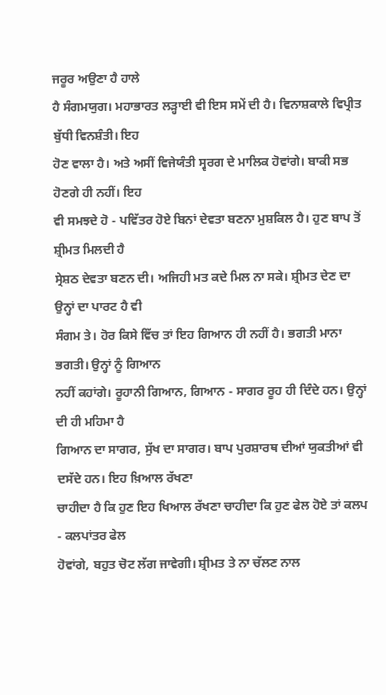ਜਰੂਰ ਅਉਣਾ ਹੈ ਹਾਲੇ
ਹੈ ਸੰਗਮਯੁਗ। ਮਹਾਭਾਰਤ ਲੜ੍ਹਾਈ ਵੀ ਇਸ ਸਮੇਂ ਦੀ ਹੈ। ਵਿਨਾਸ਼ਕਾਲੇ ਵਿਪ੍ਰੀਤ ਬੁੱਧੀ ਵਿਨਸ਼ੰਤੀ। ਇਹ
ਹੋਣ ਵਾਲਾ ਹੈ। ਅਤੇ ਅਸੀਂ ਵਿਜੇਯੰਤੀ ਸ੍ਵਰਗ ਦੇ ਮਾਲਿਕ ਹੋਵਾਂਗੇ। ਬਾਕੀ ਸਭ ਹੋਣਗੇ ਹੀ ਨਹੀਂ। ਇਹ
ਵੀ ਸਮਝਦੇ ਹੋ - ਪਵਿੱਤਰ ਹੋਏ ਬਿਨਾਂ ਦੇਵਤਾ ਬਣਨਾ ਮੁਸ਼ਕਿਲ ਹੈ। ਹੁਣ ਬਾਪ ਤੋਂ ਸ਼੍ਰੀਮਤ ਮਿਲਦੀ ਹੈ
ਸ੍ਰੇਸ਼ਠ ਦੇਵਤਾ ਬਣਨ ਦੀ। ਅਜਿਹੀ ਮਤ ਕਦੇ ਮਿਲ ਨਾ ਸਕੇ। ਸ਼੍ਰੀਮਤ ਦੇਣ ਦਾ ਉਨ੍ਹਾਂ ਦਾ ਪਾਰਟ ਹੈ ਵੀ
ਸੰਗਮ ਤੇ। ਹੋਰ ਕਿਸੇ ਵਿੱਚ ਤਾਂ ਇਹ ਗਿਆਨ ਹੀ ਨਹੀਂ ਹੈ। ਭਗਤੀ ਮਾਨਾ ਭਗਤੀ। ਉਨ੍ਹਾਂ ਨੂੰ ਗਿਆਨ
ਨਹੀਂ ਕਹਾਂਗੇ। ਰੂਹਾਨੀ ਗਿਆਨ, ਗਿਆਨ - ਸਾਗਰ ਰੂਹ ਹੀ ਦਿੰਦੇ ਹਨ। ਉਨ੍ਹਾਂ ਦੀ ਹੀ ਮਹਿਮਾ ਹੈ
ਗਿਆਨ ਦਾ ਸਾਗਰ, ਸੁੱਖ ਦਾ ਸਾਗਰ। ਬਾਪ ਪੁਰਸ਼ਾਰਥ ਦੀਆਂ ਯੁਕਤੀਆਂ ਵੀ ਦਸੱਦੇ ਹਨ। ਇਹ ਖ਼ਿਆਲ ਰੱਖਣਾ
ਚਾਹੀਦਾ ਹੈ ਕਿ ਹੁਣ ਇਹ ਖਿਆਲ ਰੱਖਣਾ ਚਾਹੀਦਾ ਕਿ ਹੁਣ ਫੇਲ ਹੋਏ ਤਾਂ ਕਲਪ - ਕਲਪਾਂਤਰ ਫੇਲ
ਹੋਵਾਂਗੇ, ਬਹੁਤ ਚੋਟ ਲੱਗ ਜਾਵੇਗੀ। ਸ਼੍ਰੀਮਤ ਤੇ ਨਾ ਚੱਲਣ ਨਾਲ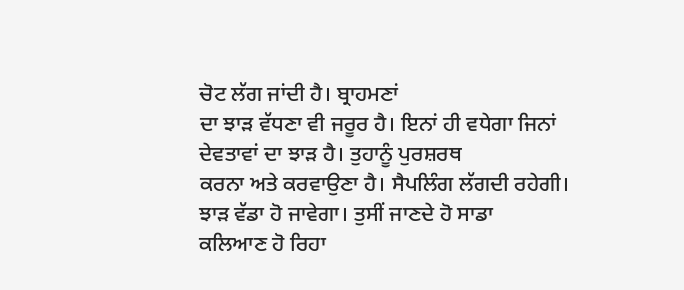ਚੋਟ ਲੱਗ ਜਾਂਦੀ ਹੈ। ਬ੍ਰਾਹਮਣਾਂ
ਦਾ ਝਾੜ ਵੱਧਣਾ ਵੀ ਜਰੂਰ ਹੈ। ਇਨਾਂ ਹੀ ਵਧੇਗਾ ਜਿਨਾਂ ਦੇਵਤਾਵਾਂ ਦਾ ਝਾੜ ਹੈ। ਤੁਹਾਨੂੰ ਪੁਰਸ਼ਰਥ
ਕਰਨਾ ਅਤੇ ਕਰਵਾਉਣਾ ਹੈ। ਸੈਪਲਿੰਗ ਲੱਗਦੀ ਰਹੇਗੀ। ਝਾੜ ਵੱਡਾ ਹੋ ਜਾਵੇਗਾ। ਤੁਸੀਂ ਜਾਣਦੇ ਹੋ ਸਾਡਾ
ਕਲਿਆਣ ਹੋ ਰਿਹਾ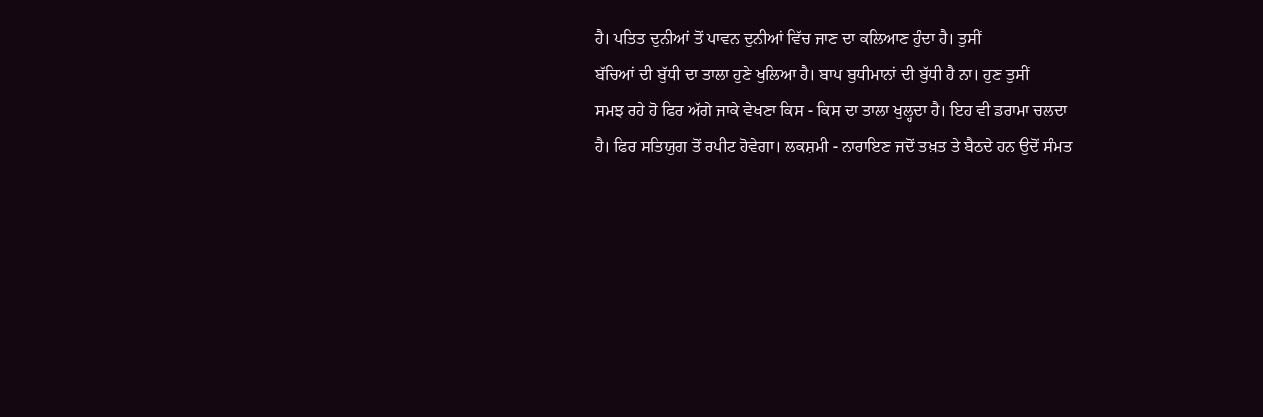ਹੈ। ਪਤਿਤ ਦੁਨੀਆਂ ਤੋਂ ਪਾਵਨ ਦੁਨੀਆਂ ਵਿੱਚ ਜਾਣ ਦਾ ਕਲਿਆਣ ਹੁੰਦਾ ਹੈ। ਤੁਸੀਂ
ਬੱਚਿਆਂ ਦੀ ਬੁੱਧੀ ਦਾ ਤਾਲਾ ਹੁਣੇ ਖੁਲਿਆ ਹੈ। ਬਾਪ ਬੁਧੀਮਾਨਾਂ ਦੀ ਬੁੱਧੀ ਹੈ ਨਾ। ਹੁਣ ਤੁਸੀਂ
ਸਮਝ ਰਹੇ ਹੋ ਫਿਰ ਅੱਗੇ ਜਾਕੇ ਵੇਖਣਾ ਕਿਸ - ਕਿਸ ਦਾ ਤਾਲਾ ਖੁਲ੍ਹਦਾ ਹੈ। ਇਹ ਵੀ ਡਰਾਮਾ ਚਲਦਾ
ਹੈ। ਫਿਰ ਸਤਿਯੁਗ ਤੋਂ ਰਪੀਟ ਹੋਵੇਗਾ। ਲਕਸ਼ਮੀ - ਨਾਰਾਇਣ ਜਦੋਂ ਤਖ਼ਤ ਤੇ ਬੈਠਦੇ ਹਨ ਉਦੋਂ ਸੰਮਤ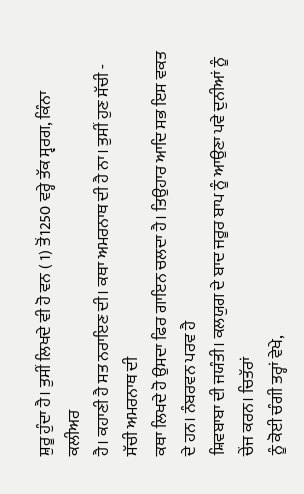ਸ਼ੁਰੂ ਹੁੰਦਾ ਹੈ। ਤੁਸੀਂ ਲਿਖਦੇ ਵੀ ਹੋ ਵਨ ( 1) ਤੋਂ1250 ਵਰ੍ਹੇ ਤੱਕ ਸ੍ਵਰਗ, ਕਿੰਨਾ ਕਲੀਅਰ
ਹੈ। ਕਹਾਣੀ ਹੈ ਸਤ ਨਰਾਇਣ ਦੀ। ਕਥਾ ਅਮਰਨਾਥ ਦੀ ਹੈ ਨਾ। ਤੁਸੀਂ ਹੁਣ ਸੱਚੀ - ਸੱਚੀ ਅਮਰਨਾਥ ਦੀ
ਕਥਾ ਲਿਖਦੇ ਹੋ ਉਸਦਾ ਫਿਰ ਗਾਇਨ ਚਲਦਾ ਹੈ। ਤਿਉਹਾਰ ਆਦਿ ਸਭ ਇਸ ਵਕਤ ਦੇ ਹਨ। ਨੰਬਰਵਨ ਪਰਵ ਹੈ
ਸ਼ਿਵਬਾਬਾ ਦੀ ਜਯੰਤੀ। ਕਲਯੁਗ ਦੇ ਬਾਦ ਜਰੂਰ ਬਾਪ ਨੂੰ ਆਉਣਾ ਪਵੇ ਦੁਨੀਆਂ ਨੂੰ ਚੇਂਜ ਕਰਨ। ਚਿਤੱਰਾਂ
ਨੂੰ ਕੋਈ ਚੰਗੀ ਤਰ੍ਹਾਂ ਵੇਖੇ,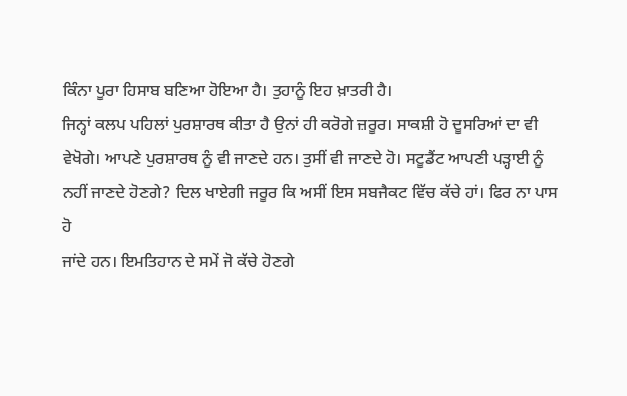ਕਿੰਨਾ ਪੂਰਾ ਹਿਸਾਬ ਬਣਿਆ ਹੋਇਆ ਹੈ। ਤੁਹਾਨੂੰ ਇਹ ਖ਼ਾਤਰੀ ਹੈ।
ਜਿਨ੍ਹਾਂ ਕਲਪ ਪਹਿਲਾਂ ਪੁਰਸ਼ਾਰਥ ਕੀਤਾ ਹੈ ਉਨਾਂ ਹੀ ਕਰੋਗੇ ਜ਼ਰੂਰ। ਸਾਕਸ਼ੀ ਹੋ ਦੂਸਰਿਆਂ ਦਾ ਵੀ
ਵੇਖੋਗੇ। ਆਪਣੇ ਪੁਰਸ਼ਾਰਥ ਨੂੰ ਵੀ ਜਾਣਦੇ ਹਨ। ਤੁਸੀਂ ਵੀ ਜਾਣਦੇ ਹੋ। ਸਟੂਡੈਂਟ ਆਪਣੀ ਪੜ੍ਹਾਈ ਨੂੰ
ਨਹੀਂ ਜਾਣਦੇ ਹੋਣਗੇ? ਦਿਲ ਖਾਏਗੀ ਜਰੂਰ ਕਿ ਅਸੀਂ ਇਸ ਸਬਜੈਕਟ ਵਿੱਚ ਕੱਚੇ ਹਾਂ। ਫਿਰ ਨਾ ਪਾਸ ਹੋ
ਜਾਂਦੇ ਹਨ। ਇਮਤਿਹਾਨ ਦੇ ਸਮੇਂ ਜੋ ਕੱਚੇ ਹੋਣਗੇ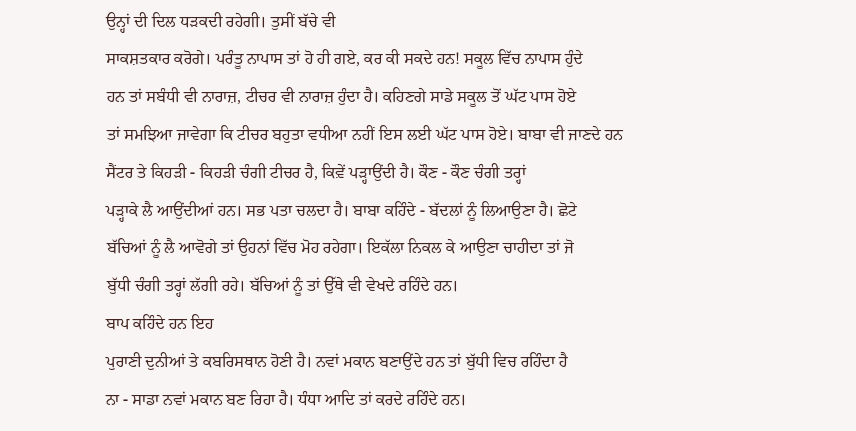ਉਨ੍ਹਾਂ ਦੀ ਦਿਲ ਧੜਕਦੀ ਰਹੇਗੀ। ਤੁਸੀਂ ਬੱਚੇ ਵੀ
ਸਾਕਸ਼ਤਕਾਰ ਕਰੋਗੇ। ਪਰੰਤੂ ਨਾਪਾਸ ਤਾਂ ਹੋ ਹੀ ਗਏ, ਕਰ ਕੀ ਸਕਦੇ ਹਨ! ਸਕੂਲ ਵਿੱਚ ਨਾਪਾਸ ਹੁੰਦੇ
ਹਨ ਤਾਂ ਸਬੰਧੀ ਵੀ ਨਾਰਾਜ਼, ਟੀਚਰ ਵੀ ਨਾਰਾਜ਼ ਹੁੰਦਾ ਹੈ। ਕਹਿਣਗੇ ਸਾਡੇ ਸਕੂਲ ਤੋਂ ਘੱਟ ਪਾਸ ਹੋਏ
ਤਾਂ ਸਮਝਿਆ ਜਾਵੇਗਾ ਕਿ ਟੀਚਰ ਬਹੁਤਾ ਵਧੀਆ ਨਹੀਂ ਇਸ ਲਈ ਘੱਟ ਪਾਸ ਹੋਏ। ਬਾਬਾ ਵੀ ਜਾਣਦੇ ਹਨ
ਸੈਂਟਰ ਤੇ ਕਿਹੜੀ - ਕਿਹੜੀ ਚੰਗੀ ਟੀਚਰ ਹੈ, ਕਿਵ਼ੇਂ ਪੜ੍ਹਾਉਂਦੀ ਹੈ। ਕੌਣ - ਕੌਣ ਚੰਗੀ ਤਰ੍ਹਾਂ
ਪੜ੍ਹਾਕੇ ਲੈ ਆਉਂਦੀਆਂ ਹਨ। ਸਭ ਪਤਾ ਚਲਦਾ ਹੈ। ਬਾਬਾ ਕਹਿੰਦੇ - ਬੱਦਲਾਂ ਨੂੰ ਲਿਆਉਣਾ ਹੈ। ਛੋਟੇ
ਬੱਚਿਆਂ ਨੂੰ ਲੈ ਆਵੋਗੇ ਤਾਂ ਉਹਨਾਂ ਵਿੱਚ ਮੋਹ ਰਹੇਗਾ। ਇਕੱਲਾ ਨਿਕਲ ਕੇ ਆਉਣਾ ਚਾਹੀਦਾ ਤਾਂ ਜੋ
ਬੁੱਧੀ ਚੰਗੀ ਤਰ੍ਹਾਂ ਲੱਗੀ ਰਹੇ। ਬੱਚਿਆਂ ਨੂੰ ਤਾਂ ਉੱਥੇ ਵੀ ਵੇਖਦੇ ਰਹਿੰਦੇ ਹਨ।
ਬਾਪ ਕਹਿੰਦੇ ਹਨ ਇਹ
ਪੁਰਾਣੀ ਦੁਨੀਆਂ ਤੇ ਕਬਰਿਸਥਾਨ ਹੋਣੀ ਹੈ। ਨਵਾਂ ਮਕਾਨ ਬਣਾਉਂਦੇ ਹਨ ਤਾਂ ਬੁੱਧੀ ਵਿਚ ਰਹਿੰਦਾ ਹੈ
ਨਾ - ਸਾਡਾ ਨਵਾਂ ਮਕਾਨ ਬਣ ਰਿਹਾ ਹੈ। ਧੰਧਾ ਆਦਿ ਤਾਂ ਕਰਦੇ ਰਹਿੰਦੇ ਹਨ।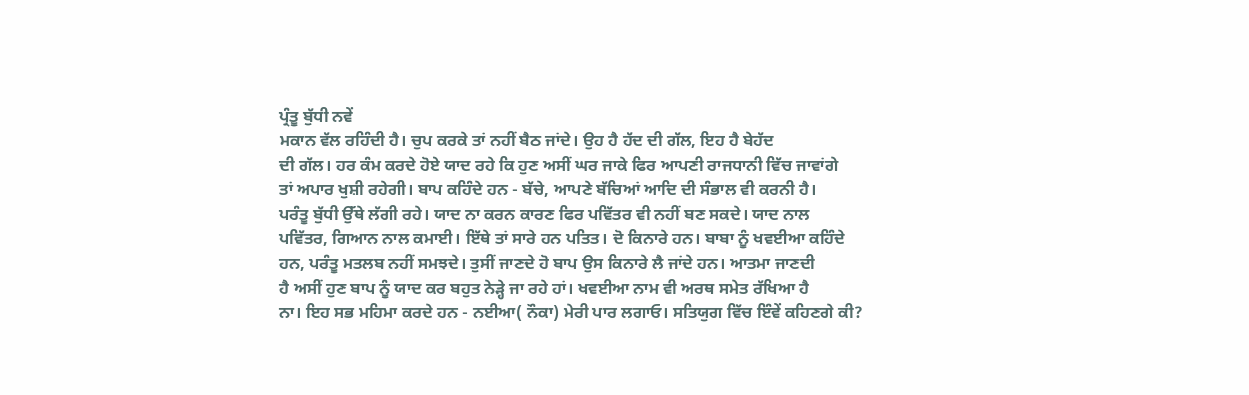ਪ੍ਰੰਤੂ ਬੁੱਧੀ ਨਵੇਂ
ਮਕਾਨ ਵੱਲ ਰਹਿੰਦੀ ਹੈ। ਚੁਪ ਕਰਕੇ ਤਾਂ ਨਹੀਂ ਬੈਠ ਜਾਂਦੇ। ਉਹ ਹੈ ਹੱਦ ਦੀ ਗੱਲ, ਇਹ ਹੈ ਬੇਹੱਦ
ਦੀ ਗੱਲ। ਹਰ ਕੰਮ ਕਰਦੇ ਹੋਏ ਯਾਦ ਰਹੇ ਕਿ ਹੁਣ ਅਸੀਂ ਘਰ ਜਾਕੇ ਫਿਰ ਆਪਣੀ ਰਾਜਧਾਨੀ ਵਿੱਚ ਜਾਵਾਂਗੇ
ਤਾਂ ਅਪਾਰ ਖੁਸ਼ੀ ਰਹੇਗੀ। ਬਾਪ ਕਹਿੰਦੇ ਹਨ - ਬੱਚੇ, ਆਪਣੇ ਬੱਚਿਆਂ ਆਦਿ ਦੀ ਸੰਭਾਲ ਵੀ ਕਰਨੀ ਹੈ।
ਪਰੰਤੂ ਬੁੱਧੀ ਉੱਥੇ ਲੱਗੀ ਰਹੇ। ਯਾਦ ਨਾ ਕਰਨ ਕਾਰਣ ਫਿਰ ਪਵਿੱਤਰ ਵੀ ਨਹੀਂ ਬਣ ਸਕਦੇ। ਯਾਦ ਨਾਲ
ਪਵਿੱਤਰ, ਗਿਆਨ ਨਾਲ ਕਮਾਈ। ਇੱਥੇ ਤਾਂ ਸਾਰੇ ਹਨ ਪਤਿਤ। ਦੋ ਕਿਨਾਰੇ ਹਨ। ਬਾਬਾ ਨੂੰ ਖਵਈਆ ਕਹਿੰਦੇ
ਹਨ, ਪਰੰਤੂ ਮਤਲਬ ਨਹੀਂ ਸਮਝਦੇ। ਤੁਸੀਂ ਜਾਣਦੇ ਹੋ ਬਾਪ ਉਸ ਕਿਨਾਰੇ ਲੈ ਜਾਂਦੇ ਹਨ। ਆਤਮਾ ਜਾਣਦੀ
ਹੈ ਅਸੀਂ ਹੁਣ ਬਾਪ ਨੂੰ ਯਾਦ ਕਰ ਬਹੁਤ ਨੇੜ੍ਹੇ ਜਾ ਰਹੇ ਹਾਂ। ਖਵਈਆ ਨਾਮ ਵੀ ਅਰਥ ਸਮੇਤ ਰੱਖਿਆ ਹੈ
ਨਾ। ਇਹ ਸਭ ਮਹਿਮਾ ਕਰਦੇ ਹਨ - ਨਈਆ( ਨੌਕਾ) ਮੇਰੀ ਪਾਰ ਲਗਾਓ। ਸਤਿਯੁਗ ਵਿੱਚ ਇੰਵੇਂ ਕਹਿਣਗੇ ਕੀ?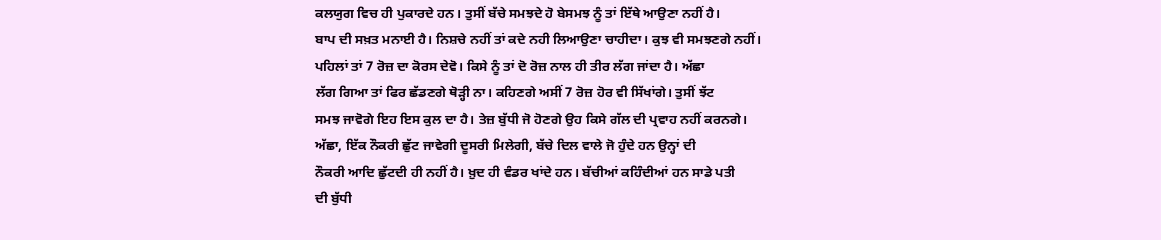ਕਲਯੁਗ ਵਿਚ ਹੀ ਪੁਕਾਰਦੇ ਹਨ। ਤੁਸੀਂ ਬੱਚੇ ਸਮਝਦੇ ਹੋ ਬੇਸਮਝ ਨੂੰ ਤਾਂ ਇੱਥੇ ਆਉਣਾ ਨਹੀਂ ਹੈ।
ਬਾਪ ਦੀ ਸਖ਼ਤ ਮਨਾਈ ਹੈ। ਨਿਸ਼ਚੇ ਨਹੀਂ ਤਾਂ ਕਦੇ ਨਹੀ ਲਿਆਉਣਾ ਚਾਹੀਦਾ। ਕੁਝ ਵੀ ਸਮਝਣਗੇ ਨਹੀਂ।
ਪਹਿਲਾਂ ਤਾਂ 7 ਰੋਜ਼ ਦਾ ਕੋਰਸ ਦੇਵੋ। ਕਿਸੇ ਨੂੰ ਤਾਂ ਦੋ ਰੋਜ਼ ਨਾਲ ਹੀ ਤੀਰ ਲੱਗ ਜਾਂਦਾ ਹੈ। ਅੱਛਾ
ਲੱਗ ਗਿਆ ਤਾਂ ਫਿਰ ਛੱਡਣਗੇ ਥੋੜ੍ਹੀ ਨਾ। ਕਹਿਣਗੇ ਅਸੀਂ 7 ਰੋਜ਼ ਹੋਰ ਵੀ ਸਿੱਖਾਂਗੇ। ਤੁਸੀਂ ਝੱਟ
ਸਮਝ ਜਾਵੋਗੇ ਇਹ ਇਸ ਕੁਲ ਦਾ ਹੈ। ਤੇਜ਼ ਬੁੱਧੀ ਜੋ ਹੋਣਗੇ ਉਹ ਕਿਸੇ ਗੱਲ ਦੀ ਪ੍ਰਵਾਹ ਨਹੀਂ ਕਰਨਗੇ।
ਅੱਛਾ, ਇੱਕ ਨੌਕਰੀ ਛੁੱਟ ਜਾਵੇਗੀ ਦੂਸਰੀ ਮਿਲੇਗੀ, ਬੱਚੇ ਦਿਲ ਵਾਲੇ ਜੋ ਹੁੰਦੇ ਹਨ ਉਨ੍ਹਾਂ ਦੀ
ਨੌਕਰੀ ਆਦਿ ਛੁੱਟਦੀ ਹੀ ਨਹੀਂ ਹੈ। ਖ਼ੁਦ ਹੀ ਵੰਡਰ ਖਾਂਦੇ ਹਨ। ਬੱਚੀਆਂ ਕਹਿੰਦੀਆਂ ਹਨ ਸਾਡੇ ਪਤੀ
ਦੀ ਬੁੱਧੀ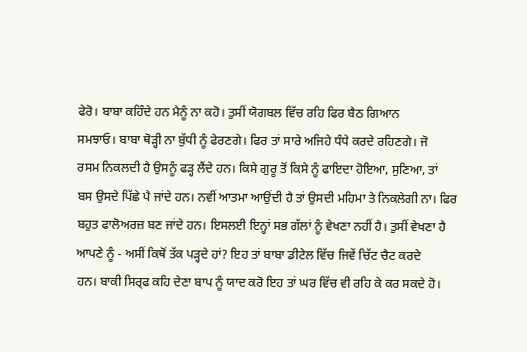ਫੇਰੋ। ਬਾਬਾ ਕਹਿੰਦੇ ਹਨ ਮੈਨੂੰ ਨਾ ਕਹੋ। ਤੁਸੀਂ ਯੋਗਬਲ ਵਿੱਚ ਰਹਿ ਫਿਰ ਬੈਠ ਗਿਆਨ
ਸਮਝਾਓ। ਬਾਬਾ ਥੋੜ੍ਹੀ ਨਾ ਬੁੱਧੀ ਨੂੰ ਫੇਰਣਗੇ। ਫਿਰ ਤਾਂ ਸਾਰੇ ਅਜਿਹੇ ਧੰਧੇ ਕਰਦੇ ਰਹਿਣਗੇ। ਜੋ
ਰਸਮ ਨਿਕਲਦੀ ਹੈ ਉਸਨੂੰ ਫੜ੍ਹ ਲੈਂਦੇ ਹਨ। ਕਿਸੇ ਗੁਰੂ ਤੋਂ ਕਿਸੇ ਨੂੰ ਫਾਇਦਾ ਹੋਇਆ, ਸੁਣਿਆ, ਤਾਂ
ਬਸ ਉਸਦੇ ਪਿੱਛੇ ਪੈ ਜਾਂਦੇ ਹਨ। ਨਵੀਂ ਆਤਮਾ ਆਉਂਦੀ ਹੈ ਤਾਂ ਉਸਦੀ ਮਹਿਮਾ ਤੇ ਨਿਕਲੇਗੀ ਨਾ। ਫਿਰ
ਬਹੁਤ ਫਾਲੋਅਰਜ਼ ਬਣ ਜਾਂਦੇ ਹਨ। ਇਸਲਈ ਇਨ੍ਹਾਂ ਸਭ ਗੱਲਾਂ ਨੂੰ ਵੇਖਣਾ ਨਹੀਂ ਹੈ। ਤੁਸੀਂ ਵੇਖਣਾ ਹੈ
ਆਪਣੇ ਨੂੰ - ਅਸੀਂ ਕਿਥੋਂ ਤੱਕ ਪੜ੍ਹਦੇ ਹਾਂ? ਇਹ ਤਾਂ ਬਾਬਾ ਡੀਟੇਲ ਵਿੱਚ ਜਿਵੇਂ ਚਿੱਟ ਚੈਟ ਕਰਦੇ
ਹਨ। ਬਾਕੀ ਸਿਰ੍ਫ ਕਹਿ ਦੇਣਾ ਬਾਪ ਨੂੰ ਯਾਦ ਕਰੋ ਇਹ ਤਾਂ ਘਰ ਵਿੱਚ ਵੀ ਰਹਿ ਕੇ ਕਰ ਸਕਦੇ ਹੋ।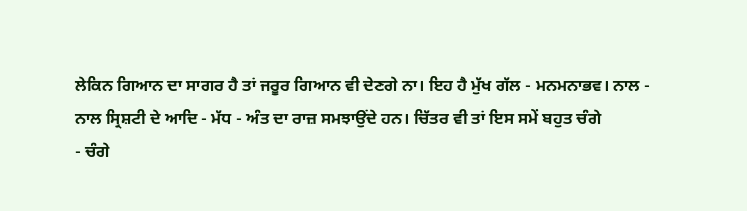ਲੇਕਿਨ ਗਿਆਨ ਦਾ ਸਾਗਰ ਹੈ ਤਾਂ ਜਰੂਰ ਗਿਆਨ ਵੀ ਦੇਣਗੇ ਨਾ। ਇਹ ਹੈ ਮੁੱਖ ਗੱਲ - ਮਨਮਨਾਭਵ। ਨਾਲ -
ਨਾਲ ਸ੍ਰਿਸ਼ਟੀ ਦੇ ਆਦਿ - ਮੱਧ - ਅੰਤ ਦਾ ਰਾਜ਼ ਸਮਝਾਉਂਦੇ ਹਨ। ਚਿੱਤਰ ਵੀ ਤਾਂ ਇਸ ਸਮੇਂ ਬਹੁਤ ਚੰਗੇ
- ਚੰਗੇ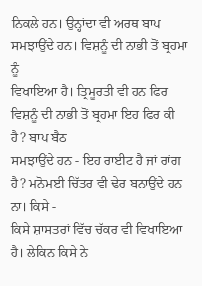ਨਿਕਲੇ ਹਨ। ਉਨ੍ਹਾਂਦਾ ਵੀ ਅਰਥ ਬਾਪ ਸਮਝਾਉਂਦੇ ਹਨ। ਵਿਸ਼ਨੂੰ ਦੀ ਨਾਭੀ ਤੋਂ ਬ੍ਰਹਮਾ ਨੂੰ
ਵਿਖਾਇਆ ਹੈ। ਤ੍ਰਿਮੂਰਤੀ ਵੀ ਹਨ ਫਿਰ ਵਿਸ਼ਨੂੰ ਦੀ ਨਾਭੀ ਤੋਂ ਬ੍ਰਹਮਾ ਇਹ ਫਿਰ ਕੀ ਹੈ? ਬਾਪ ਬੈਠ
ਸਮਝਾਉਂਦੇ ਹਨ - ਇਹ ਰਾਈਟ ਹੈ ਜਾਂ ਰਾਂਗ ਹੈ? ਮਨੋਮਈ ਚਿੱਤਰ ਵੀ ਢੇਰ ਬਨਾਉਂਦੇ ਹਨ ਨਾ। ਕਿਸੇ -
ਕਿਸੇ ਸ਼ਾਸਤਰਾਂ ਵਿੱਚ ਚੱਕਰ ਵੀ ਵਿਖਾਇਆ ਹੈ। ਲੇਕਿਨ ਕਿਸੇ ਨੇ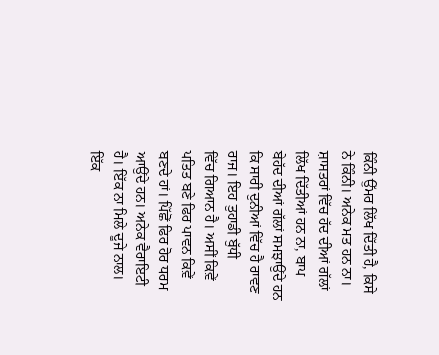ਕਿੰਨੀ ਉੱਮਰ ਲਿੱਖ ਦਿੱਤੀ ਹੈ, ਕਿਸੇ
ਨੇ ਕਿੰਨੀ। ਅਨੇਕ ਮਤ ਹਨ ਨਾ। ਸ਼ਾਸਤਰਾਂ ਵਿੱਚ ਹੱਦ ਦੀਆਂ ਗੱਲਾਂ ਲਿੱਖ ਦਿੱਤੀਆਂ ਹਨ ਨਾ, ਬਾਪ
ਬੇਹੱਦ ਦੀਆਂ ਗੱਲਾਂ ਸਮਝਾਉਂਦੇ ਹਨ ਕਿ ਸਾਰੀ ਦੁਨੀਆਂ ਵਿੱਚ ਹੈ ਰਾਵਣ ਰਾਜ। ਇਹ ਤੁਹਾਡੀ ਬੁੱਧੀ
ਵਿੱਚ ਗਿਆਨ ਹੈ। ਅਸੀਂ ਕਿਵ਼ੇਂ ਪਤਿਤ ਬਣੇ ਫਿਰ ਪਾਵਨ ਕਿਵ਼ੇਂ ਬਣਦੇ ਹਾਂ। ਪਿੱਛੋਂ ਫਿਰ ਹੋਰ ਧਰਮ
ਆਉਂਦੇ ਹਨ। ਅਨੇਕ ਵੈਰਾਇਟੀ ਹੈ। ਇੱਕ ਨਾ ਮਿਲੇ ਦੂਜੇ ਨਾਲ। ਇੱਕ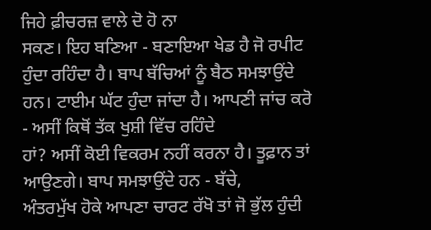ਜਿਹੇ ਫ਼ੀਚਰਜ਼ ਵਾਲੇ ਦੋ ਹੋ ਨਾ
ਸਕਣ। ਇਹ ਬਣਿਆ - ਬਣਾਇਆ ਖੇਡ ਹੈ ਜੋ ਰਪੀਟ ਹੁੰਦਾ ਰਹਿੰਦਾ ਹੈ। ਬਾਪ ਬੱਚਿਆਂ ਨੂੰ ਬੈਠ ਸਮਝਾਉਂਦੇ
ਹਨ। ਟਾਈਮ ਘੱਟ ਹੁੰਦਾ ਜਾਂਦਾ ਹੈ। ਆਪਣੀ ਜਾਂਚ ਕਰੋ - ਅਸੀਂ ਕਿਥੋਂ ਤੱਕ ਖੁਸ਼ੀ ਵਿੱਚ ਰਹਿੰਦੇ
ਹਾਂ? ਅਸੀਂ ਕੋਈ ਵਿਕਰਮ ਨਹੀਂ ਕਰਨਾ ਹੈ। ਤੂਫ਼ਾਨ ਤਾਂ ਆਉਣਗੇ। ਬਾਪ ਸਮਝਾਉਂਦੇ ਹਨ - ਬੱਚੇ,
ਅੰਤਰਮੁੱਖ ਹੋਕੇ ਆਪਣਾ ਚਾਰਟ ਰੱਖੋ ਤਾਂ ਜੋ ਭੁੱਲ ਹੁੰਦੀ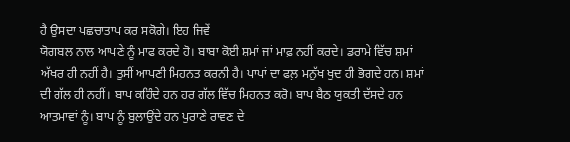ਹੈ ਉਸਦਾ ਪਛਚਾਤਾਪ ਕਰ ਸਕੋਗੇ। ਇਹ ਜਿਵੇਂ
ਯੋਗਬਲ ਨਾਲ ਆਪਣੇ ਨੂੰ ਮਾਫ ਕਰਦੇ ਹੋ। ਬਾਬਾ ਕੋਈ ਸ਼ਮਾਂ ਜਾਂ ਮਾਫ਼ ਨਹੀਂ ਕਰਦੇ। ਡਰਾਮੇ ਵਿੱਚ ਸ਼ਮਾਂ
ਅੱਖਰ ਹੀ ਨਹੀਂ ਹੈ। ਤੁਸੀਂ ਆਪਣੀ ਮਿਹਨਤ ਕਰਨੀ ਹੈ। ਪਾਪਾਂ ਦਾ ਫਲ਼ ਮਨੁੱਖ ਖੁਦ ਹੀ ਭੋਗਦੇ ਹਨ। ਸ਼ਮਾਂ
ਦੀ ਗੱਲ ਹੀ ਨਹੀਂ। ਬਾਪ ਕਹਿੰਦੇ ਹਨ ਹਰ ਗੱਲ ਵਿੱਚ ਮਿਹਨਤ ਕਰੋ। ਬਾਪ ਬੈਠ ਯੁਕਤੀ ਦੱਸਦੇ ਹਨ
ਆਤਮਾਵਾਂ ਨੂੰ। ਬਾਪ ਨੂੰ ਬੁਲਾਉਂਦੇ ਹਨ ਪੁਰਾਣੇ ਰਾਵਣ ਦੇ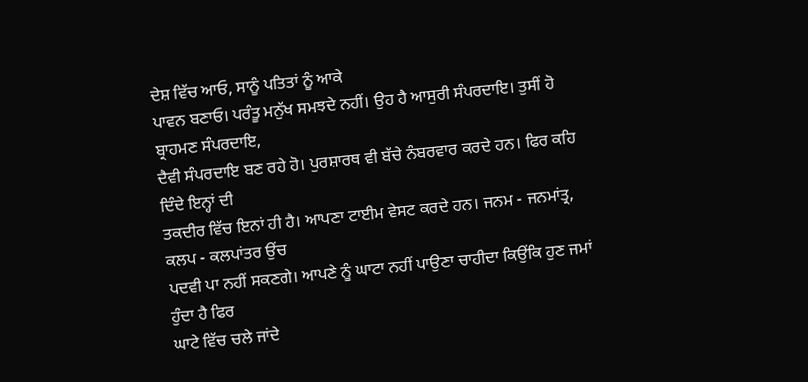ਦੇਸ਼ ਵਿੱਚ ਆਓ, ਸਾਨੂੰ ਪਤਿਤਾਂ ਨੂੰ ਆਕੇ
ਪਾਵਨ ਬਣਾਓ। ਪਰੰਤੂ ਮਨੁੱਖ ਸਮਝਦੇ ਨਹੀਂ। ਉਹ ਹੈ ਆਸੁਰੀ ਸੰਪਰਦਾਇ। ਤੁਸੀਂ ਹੋ ਬ੍ਰਾਹਮਣ ਸੰਪਰਦਾਇ,
ਦੈਵੀ ਸੰਪਰਦਾਇ ਬਣ ਰਹੇ ਹੋ। ਪੁਰਸ਼ਾਰਥ ਵੀ ਬੱਚੇ ਨੰਬਰਵਾਰ ਕਰਦੇ ਹਨ। ਫਿਰ ਕਹਿ ਦਿੰਦੇ ਇਨ੍ਹਾਂ ਦੀ
ਤਕਦੀਰ ਵਿੱਚ ਇਨਾਂ ਹੀ ਹੈ। ਆਪਣਾ ਟਾਈਮ ਵੇਸਟ ਕਰਦੇ ਹਨ। ਜਨਮ - ਜਨਮਾਂਤ੍ਰ, ਕਲਪ - ਕਲਪਾਂਤਰ ਉਂਚ
ਪਦਵੀ ਪਾ ਨਹੀਂ ਸਕਣਗੇ। ਆਪਣੇ ਨੂੰ ਘਾਟਾ ਨਹੀਂ ਪਾਉਣਾ ਚਾਹੀਦਾ ਕਿਉਂਕਿ ਹੁਣ ਜਮਾਂ ਹੁੰਦਾ ਹੈ ਫਿਰ
ਘਾਟੇ ਵਿੱਚ ਚਲੇ ਜਾਂਦੇ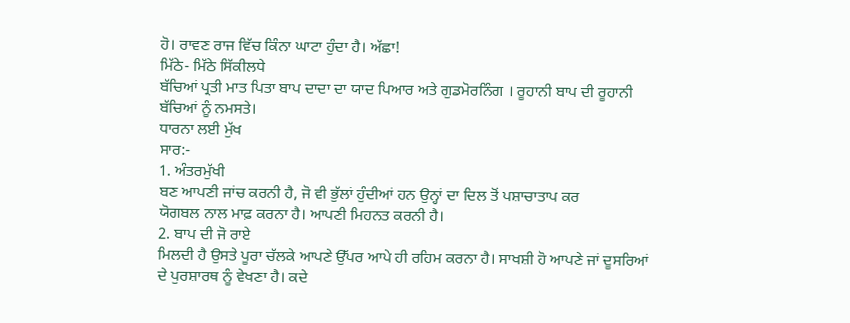ਹੋ। ਰਾਵਣ ਰਾਜ ਵਿੱਚ ਕਿੰਨਾ ਘਾਟਾ ਹੁੰਦਾ ਹੈ। ਅੱਛਾ!
ਮਿੱਠੇ- ਮਿੱਠੇ ਸਿੱਕੀਲਧੇ
ਬੱਚਿਆਂ ਪ੍ਰਤੀ ਮਾਤ ਪਿਤਾ ਬਾਪ ਦਾਦਾ ਦਾ ਯਾਦ ਪਿਆਰ ਅਤੇ ਗੁਡਮੋਰਨਿੰਗ । ਰੂਹਾਨੀ ਬਾਪ ਦੀ ਰੂਹਾਨੀ
ਬੱਚਿਆਂ ਨੂੰ ਨਮਸਤੇ।
ਧਾਰਨਾ ਲਈ ਮੁੱਖ
ਸਾਰ:-
1. ਅੰਤਰਮੁੱਖੀ
ਬਣ ਆਪਣੀ ਜਾਂਚ ਕਰਨੀ ਹੈ, ਜੋ ਵੀ ਭੁੱਲਾਂ ਹੁੰਦੀਆਂ ਹਨ ਉਨ੍ਹਾਂ ਦਾ ਦਿਲ ਤੋਂ ਪਸ਼ਾਚਾਤਾਪ ਕਰ
ਯੋਗਬਲ ਨਾਲ ਮਾਫ਼ ਕਰਨਾ ਹੈ। ਆਪਣੀ ਮਿਹਨਤ ਕਰਨੀ ਹੈ।
2. ਬਾਪ ਦੀ ਜੋ ਰਾਏ
ਮਿਲਦੀ ਹੈ ਉਸਤੇ ਪੂਰਾ ਚੱਲਕੇ ਆਪਣੇ ਉੱਪਰ ਆਪੇ ਹੀ ਰਹਿਮ ਕਰਨਾ ਹੈ। ਸਾਖਸ਼ੀ ਹੋ ਆਪਣੇ ਜਾਂ ਦੂਸਰਿਆਂ
ਦੇ ਪੁਰਸ਼ਾਰਥ ਨੂੰ ਵੇਖਣਾ ਹੈ। ਕਦੇ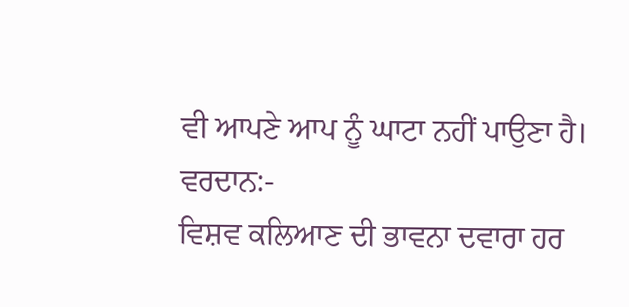ਵੀ ਆਪਣੇ ਆਪ ਨੂੰ ਘਾਟਾ ਨਹੀਂ ਪਾਉਣਾ ਹੈ।
ਵਰਦਾਨ:-
ਵਿਸ਼ਵ ਕਲਿਆਣ ਦੀ ਭਾਵਨਾ ਦਵਾਰਾ ਹਰ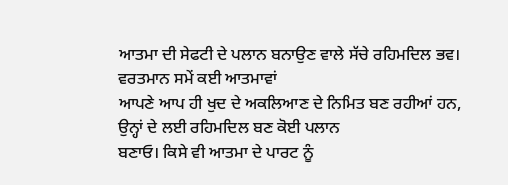ਆਤਮਾ ਦੀ ਸੇਫਟੀ ਦੇ ਪਲਾਨ ਬਨਾਉਣ ਵਾਲੇ ਸੱਚੇ ਰਹਿਮਦਿਲ ਭਵ।
ਵਰਤਮਾਨ ਸਮੇਂ ਕਈ ਆਤਮਾਵਾਂ
ਆਪਣੇ ਆਪ ਹੀ ਖੁਦ ਦੇ ਅਕਲਿਆਣ ਦੇ ਨਿਮਿਤ ਬਣ ਰਹੀਆਂ ਹਨ, ਉਨ੍ਹਾਂ ਦੇ ਲਈ ਰਹਿਮਦਿਲ ਬਣ ਕੋਈ ਪਲਾਨ
ਬਣਾਓ। ਕਿਸੇ ਵੀ ਆਤਮਾ ਦੇ ਪਾਰਟ ਨੂੰ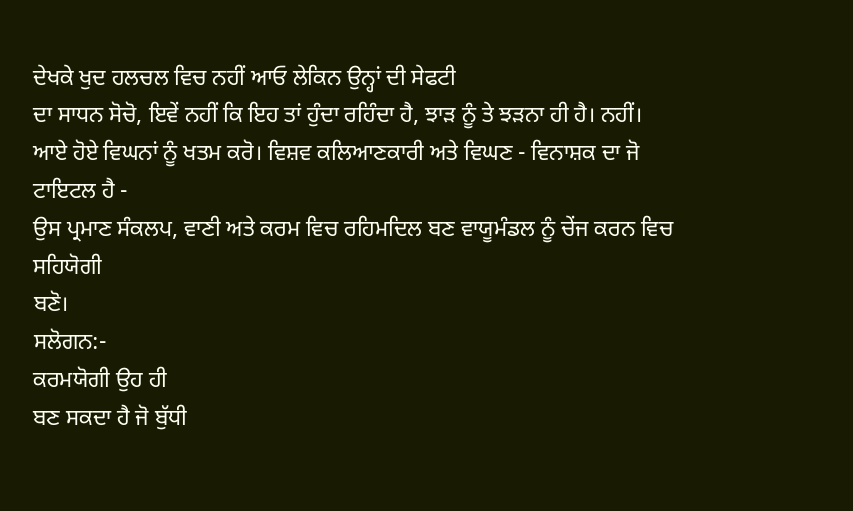ਦੇਖਕੇ ਖੁਦ ਹਲਚਲ ਵਿਚ ਨਹੀਂ ਆਓ ਲੇਕਿਨ ਉਨ੍ਹਾਂ ਦੀ ਸੇਫਟੀ
ਦਾ ਸਾਧਨ ਸੋਚੋ, ਇਵੇਂ ਨਹੀਂ ਕਿ ਇਹ ਤਾਂ ਹੁੰਦਾ ਰਹਿੰਦਾ ਹੈ, ਝਾੜ ਨੂੰ ਤੇ ਝੜਨਾ ਹੀ ਹੈ। ਨਹੀਂ।
ਆਏ ਹੋਏ ਵਿਘਨਾਂ ਨੂੰ ਖਤਮ ਕਰੋ। ਵਿਸ਼ਵ ਕਲਿਆਣਕਾਰੀ ਅਤੇ ਵਿਘਣ - ਵਿਨਾਸ਼ਕ ਦਾ ਜੋ ਟਾਇਟਲ ਹੈ -
ਉਸ ਪ੍ਰਮਾਣ ਸੰਕਲਪ, ਵਾਣੀ ਅਤੇ ਕਰਮ ਵਿਚ ਰਹਿਮਦਿਲ ਬਣ ਵਾਯੂਮੰਡਲ ਨੂੰ ਚੇਂਜ ਕਰਨ ਵਿਚ ਸਹਿਯੋਗੀ
ਬਣੋ।
ਸਲੋਗਨ:-
ਕਰਮਯੋਗੀ ਉਹ ਹੀ
ਬਣ ਸਕਦਾ ਹੈ ਜੋ ਬੁੱਧੀ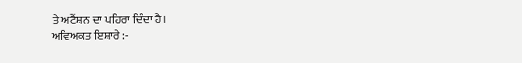ਤੇ ਅਟੈਂਸ਼ਨ ਦਾ ਪਹਿਰਾ ਦਿੰਦਾ ਹੈ।
ਅਵਿਅਕਤ ਇਸ਼ਾਰੇ :-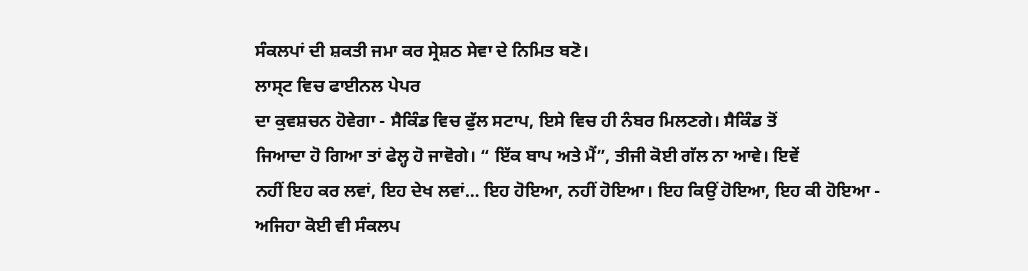ਸੰਕਲਪਾਂ ਦੀ ਸ਼ਕਤੀ ਜਮਾ ਕਰ ਸ੍ਰੇਸ਼ਠ ਸੇਵਾ ਦੇ ਨਿਮਿਤ ਬਣੋ।
ਲਾਸ੍ਟ ਵਿਚ ਫਾਈਨਲ ਪੇਪਰ
ਦਾ ਕੁਵਸ਼ਚਨ ਹੋਵੇਗਾ - ਸੈਕਿੰਡ ਵਿਚ ਫੁੱਲ ਸਟਾਪ, ਇਸੇ ਵਿਚ ਹੀ ਨੰਬਰ ਮਿਲਣਗੇ। ਸੈਕਿੰਡ ਤੋਂ
ਜਿਆਦਾ ਹੋ ਗਿਆ ਤਾਂ ਫੇਲ੍ਹ ਹੋ ਜਾਵੋਗੇ। “ ਇੱਕ ਬਾਪ ਅਤੇ ਮੈਂ”, ਤੀਜੀ ਕੋਈ ਗੱਲ ਨਾ ਆਵੇ। ਇਵੇਂ
ਨਹੀਂ ਇਹ ਕਰ ਲਵਾਂ, ਇਹ ਦੇਖ ਲਵਾਂ… ਇਹ ਹੋਇਆ, ਨਹੀਂ ਹੋਇਆ। ਇਹ ਕਿਉਂ ਹੋਇਆ, ਇਹ ਕੀ ਹੋਇਆ -
ਅਜਿਹਾ ਕੋਈ ਵੀ ਸੰਕਲਪ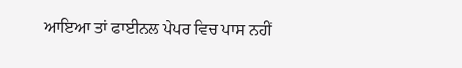ਆਇਆ ਤਾਂ ਫਾਈਨਲ ਪੇਪਰ ਵਿਚ ਪਾਸ ਨਹੀਂ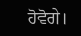ਹੋਵੋਗੇ।